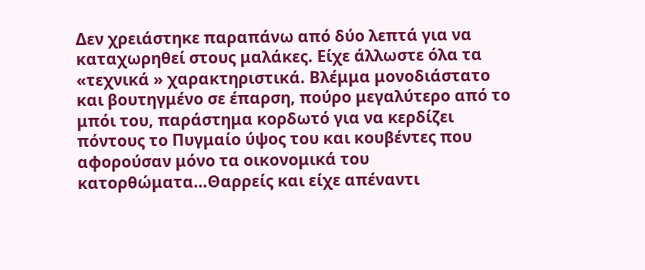Δεν χρειάστηκε παραπάνω από δύο λεπτά για να καταχωρηθεί στους μαλάκες. Είχε άλλωστε όλα τα «τεχνικά » χαρακτηριστικά. Βλέμμα μονοδιάστατο και βουτηγμένο σε έπαρση, πούρο μεγαλύτερο από το μπόι του, παράστημα κορδωτό για να κερδίζει πόντους το Πυγμαίο ύψος του και κουβέντες που αφορούσαν μόνο τα οικονομικά του κατορθώματα…Θαρρείς και είχε απέναντι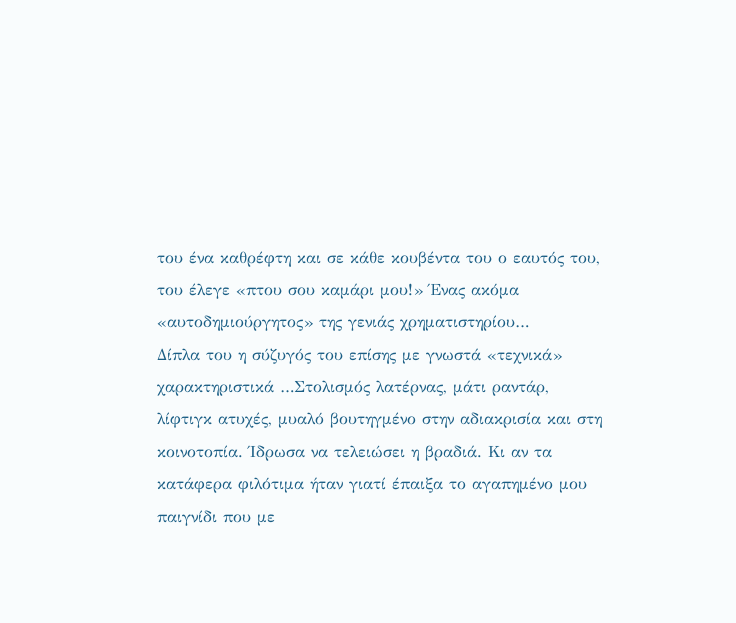του ένα καθρέφτη και σε κάθε κουβέντα του ο εαυτός του, του έλεγε «πτου σου καμάρι μου!» Ένας ακόμα «αυτοδημιούργητος» της γενιάς χρηματιστηρίου…
Δίπλα του η σύζυγός του επίσης με γνωστά «τεχνικά» χαρακτηριστικά …Στολισμός λατέρνας, μάτι ραντάρ, λίφτιγκ ατυχές, μυαλό βουτηγμένο στην αδιακρισία και στη κοινοτοπία. Ίδρωσα να τελειώσει η βραδιά. Κι αν τα κατάφερα φιλότιμα ήταν γιατί έπαιξα το αγαπημένο μου παιγνίδι που με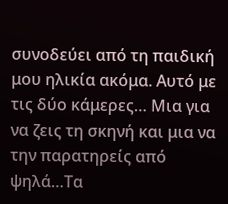συνοδεύει από τη παιδική μου ηλικία ακόμα. Αυτό με τις δύο κάμερες… Μια για να ζεις τη σκηνή και μια να την παρατηρείς από ψηλά…Τα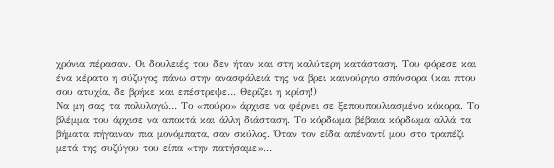χρόνια πέρασαν. Οι δουλειές του δεν ήταν και στη καλύτερη κατάσταση. Του φόρεσε και ένα κέρατο η σύζυγος πάνω στην ανασφάλειά της να βρει καινούργιο σπόνσορα (και πτου σου ατυχία, δε βρήκε και επέστρεψε… Θερίζει η κρίση!)
Να μη σας τα πολυλογώ… Το «πούρο» άρχισε να φέρνει σε ξεπουπουλιασμένο κόκορα. Το βλέμμα του άρχισε να αποκτά και άλλη διάσταση. Το κόρδωμα βέβαια κόρδωμα αλλά τα βήματα πήγαιναν πια μονόμπατα, σαν σκύλος. Όταν τον είδα απέναντί μου στο τραπέζι μετά της συζύγου του είπα «την πατήσαμε»…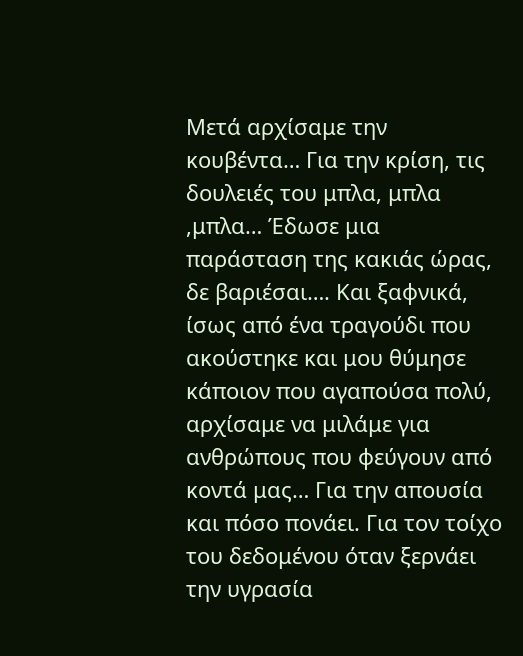Μετά αρχίσαμε την κουβέντα… Για την κρίση, τις δουλειές του μπλα, μπλα ,μπλα… Έδωσε μια παράσταση της κακιάς ώρας, δε βαριέσαι…. Και ξαφνικά, ίσως από ένα τραγούδι που ακούστηκε και μου θύμησε κάποιον που αγαπούσα πολύ, αρχίσαμε να μιλάμε για ανθρώπους που φεύγουν από κοντά μας… Για την απουσία και πόσο πονάει. Για τον τοίχο του δεδομένου όταν ξερνάει την υγρασία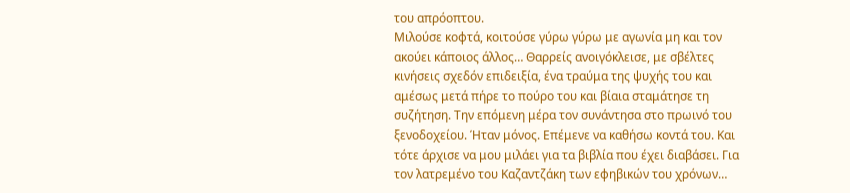του απρόοπτου.
Μιλούσε κοφτά, κοιτούσε γύρω γύρω με αγωνία μη και τον ακούει κάποιος άλλος… Θαρρείς ανοιγόκλεισε, με σβέλτες κινήσεις σχεδόν επιδειξία, ένα τραύμα της ψυχής του και αμέσως μετά πήρε το πούρο του και βίαια σταμάτησε τη συζήτηση. Την επόμενη μέρα τον συνάντησα στο πρωινό του ξενοδοχείου. Ήταν μόνος. Επέμενε να καθήσω κοντά του. Και τότε άρχισε να μου μιλάει για τα βιβλία που έχει διαβάσει. Για τον λατρεμένο του Καζαντζάκη των εφηβικών του χρόνων…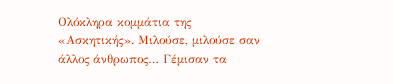Ολόκληρα κομμάτια της «Ασκητικής». Μιλούσε, μιλούσε σαν άλλος άνθρωπος… Γέμισαν τα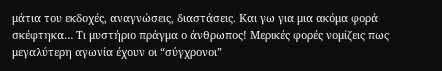μάτια του εκδοχές, αναγνώσεις, διαστάσεις. Και γω για μια ακόμα φορά σκέφτηκα… Τι μυστήριο πράγμα ο άνθρωπος! Μερικές φορές νομίζεις πως μεγαλύτερη αγωνία έχουν οι “σύγχρονοι”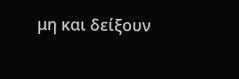μη και δείξουν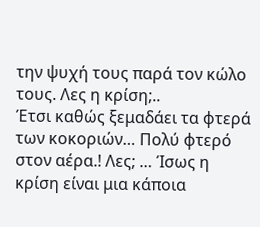την ψυχή τους παρά τον κώλο τους. Λες η κρίση;..
Έτσι καθώς ξεμαδάει τα φτερά των κοκοριών… Πολύ φτερό στον αέρα.! Λες; … Ίσως η κρίση είναι μια κάποια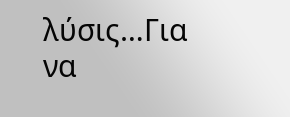λύσις…Για να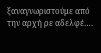ξαναγνωριστούμε από την αρχή ρε αδελφέ….